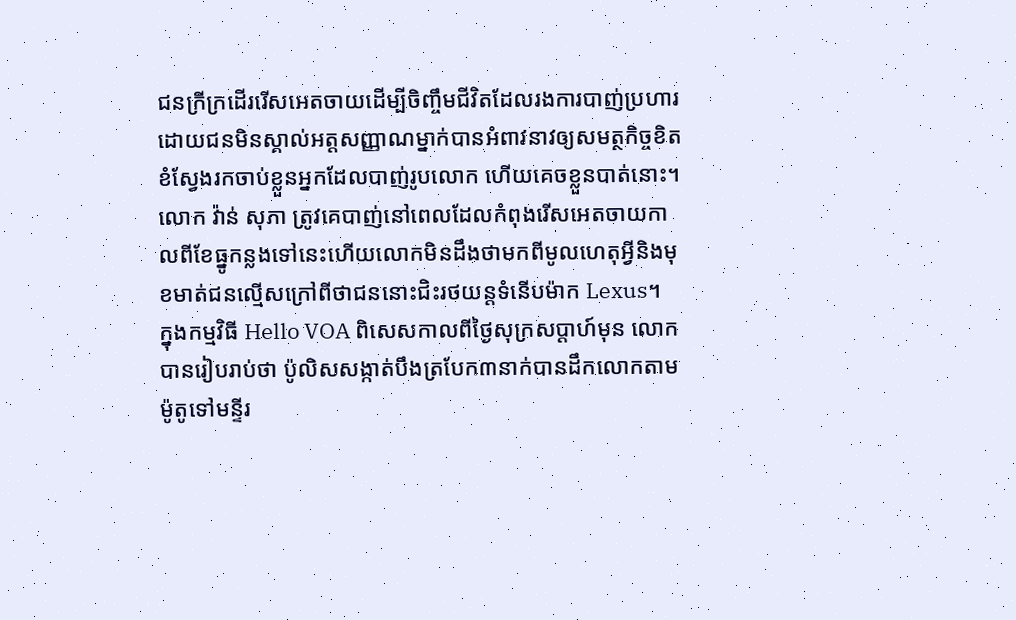ជនក្រីក្រដើររើសអេតចាយដើម្បីចិញ្ចឹមជីវិតដែលរងការបាញ់ប្រហារដោយជនមិនស្គាល់អត្តសញ្ញាណម្នាក់បានអំពាវនាវឲ្យសមត្ថកិច្ចខិតខំស្វែងរកចាប់ខ្លួនអ្នកដែលបាញ់រូបលោក ហើយគេចខ្លួនបាត់នោះ។
លោក វ៉ាន់ សុភា ត្រូវគេបាញ់នៅពេលដែលកំពុងរើសអេតចាយកាលពីខែធ្នូកន្លងទៅនេះហើយលោកមិនដឹងថាមកពីមូលហេតុអ្វីនិងមុខមាត់ជនល្មើសក្រៅពីថាជននោះជិះរថយន្តទំនើបម៉ាក Lexus។
ក្នុងកម្មវិធី Hello VOA ពិសេសកាលពីថ្ងៃសុក្រសប្តាហ៍មុន លោកបានរៀបរាប់ថា ប៉ូលិសសង្កាត់បឹងត្របែក៣នាក់បានដឹកលោកតាមម៉ូតូទៅមន្ទីរ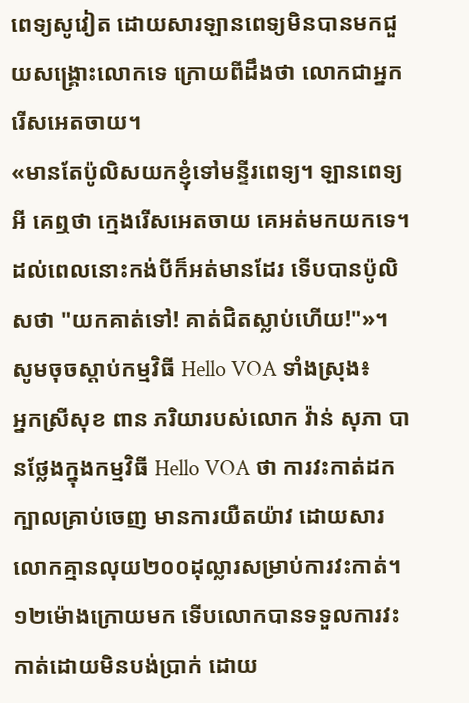ពេទ្យសូវៀត ដោយសារឡានពេទ្យមិនបានមកជួយសង្គ្រោះលោកទេ ក្រោយពីដឹងថា លោកជាអ្នករើសអេតចាយ។
«មានតែប៉ូលិសយកខ្ញុំទៅមន្ទីរពេទ្យ។ ឡានពេទ្យអី គេឮថា ក្មេងរើសអេតចាយ គេអត់មកយកទេ។ ដល់ពេលនោះកង់បីក៏អត់មានដែរ ទើបបានប៉ូលិសថា "យកគាត់ទៅ! គាត់ជិតស្លាប់ហើយ!"»។
សូមចុចស្តាប់កម្មវិធី Hello VOA ទាំងស្រុង៖
អ្នកស្រីសុខ ពាន ភរិយារបស់លោក វ៉ាន់ សុភា បានថ្លែងក្នុងកម្មវិធី Hello VOA ថា ការវះកាត់ដកក្បាលគ្រាប់ចេញ មានការយឺតយ៉ាវ ដោយសារលោកគ្មានលុយ២០០ដុល្លារសម្រាប់ការវះកាត់។ ១២ម៉ោងក្រោយមក ទើបលោកបានទទួលការវះកាត់ដោយមិនបង់ប្រាក់ ដោយ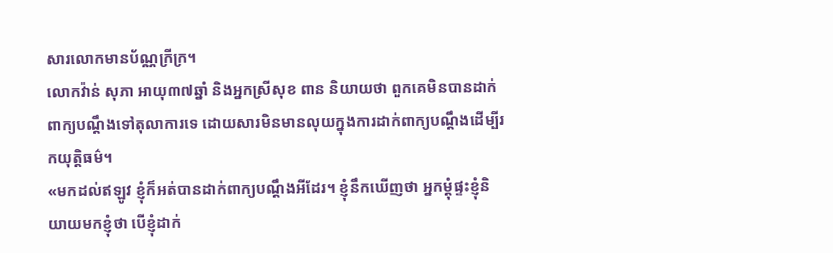សារលោកមានប័ណ្ណក្រីក្រ។
លោកវ៉ាន់ សុភា អាយុ៣៧ឆ្នាំ និងអ្នកស្រីសុខ ពាន និយាយថា ពួកគេមិនបានដាក់ពាក្យបណ្តឹងទៅតុលាការទេ ដោយសារមិនមានលុយក្នុងការដាក់ពាក្យបណ្តឹងដើម្បីរកយុត្តិធម៌។
«មកដល់ឥឡូវ ខ្ញុំក៏អត់បានដាក់ពាក្យបណ្តឹងអីដែរ។ ខ្ញុំនឹកឃើញថា អ្នកម្តុំផ្ទះខ្ញុំនិយាយមកខ្ញុំថា បើខ្ញុំដាក់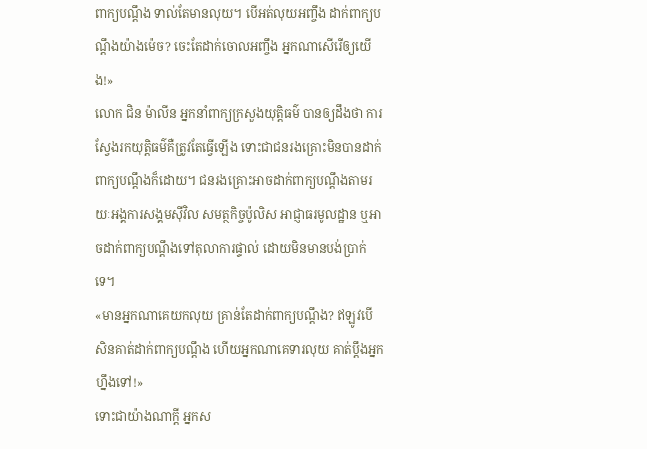ពាក្យបណ្តឹង ទាល់តែមានលុយ។ បើអត់លុយអញ្ចឹង ដាក់ពាក្យបណ្តឹងយ៉ាងម៉េច? ចេះតែដាក់ចោលអញ្ចឹង អ្នកណាសើរើឲ្យយើង!»
លោក ជិន ម៉ាលីន អ្នកនាំពាក្យក្រសួងយុត្តិធម៌ បានឲ្យដឹងថា ការស្វែងរកយុត្តិធម៌គឺត្រូវតែធ្វើឡើង ទោះជាជនរងគ្រោះមិនបានដាក់ពាក្យបណ្តឹងក៏ដោយ។ ជនរងគ្រោះអាចដាក់ពាក្យបណ្តឹងតាមរយៈអង្គការសង្គមស៊ីវិល សមត្ថកិច្ចប៉ូលិស អាជ្ញាធរមូលដ្ឋាន ឬអាចដាក់ពាក្យបណ្តឹងទៅតុលាការផ្ទាល់ ដោយមិនមានបង់ប្រាក់ទេ។
«មានអ្នកណាគេយកលុយ គ្រាន់តែដាក់ពាក្យបណ្តឹង? ឥឡូវបើសិនគាត់ដាក់ពាក្យបណ្តឹង ហើយអ្នកណាគេទារលុយ គាត់ប្តឹងអ្នកហ្នឹងទៅ!»
ទោះជាយ៉ាងណាក្តី អ្នកស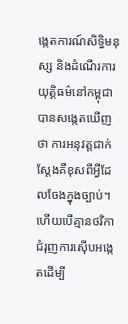ង្កេតការណ៍សិទ្ធិមនុស្ស និងដំណើរការយុត្តិធម៌នៅកម្ពុជាបានសង្កេតឃើញថា ការអនុវត្តជាក់ស្តែងគឺខុសពីអ្វីដែលចែងក្នុងច្បាប់។ ហើយបើគ្មានថវិកាជំរុញការស៊ើបអង្កេតដើម្បី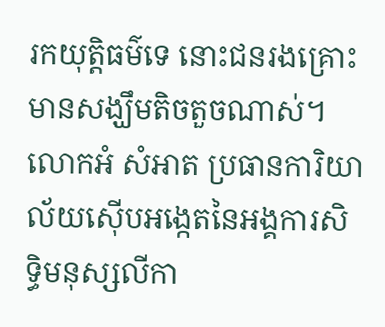រកយុត្តិធម៌ទេ នោះជនរងគ្រោះមានសង្ឃឹមតិចតួចណាស់។
លោកអំ សំអាត ប្រធានការិយាល័យស៊ើបអង្កេតនៃអង្គការសិទ្ធិមនុស្សលីកា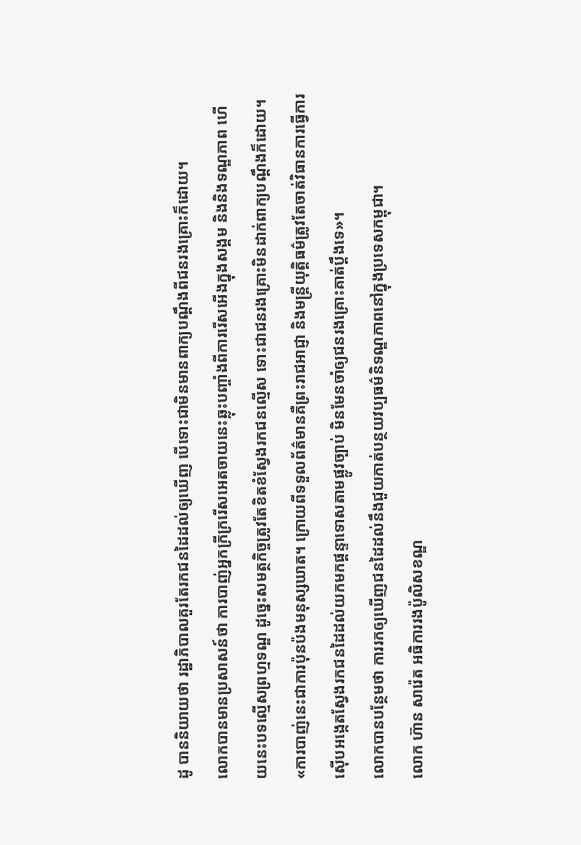ដូ បាននិយាយថា រដ្ឋាភិបាលគួរតែរកជនដៃដល់ឲ្យឃើញ បើទោះជាមិនមានពាក្យបណ្តឹងពីជនរងគ្រោះក៏ដោយ។
លោកបានមានប្រសាសន៍ថា ការបាញ់អ្នកក្រីក្ររើសអេតចាយនេះឆ្លុះបញ្ចាំងពីការរើសអើងក្នុងសង្គម និងនិងទណ្ឌភាព ហើយនេះបទល្មើសព្រហ្មទណ្ឌ ដូច្នេះសមត្ថកិច្ចត្រូវតែខិតខំស្វែងរកជនល្មើស ទោះជាជនរងគ្រោះមិនដាក់ពាក្យបណ្តឹងក៏ដោយ។
«ការបាញ់នេះជាការប៉ុនប៉ងមនុស្សឃាត។ ក្រោយពីទទួលព័ត៌មានគឺព្រះរាជអាជ្ញា និងមន្ត្រីយុត្តិធម៌ត្រូវតែចាត់វិធានការធ្វើការស៊ើបអង្កេតស្វែងរកជនដៃដល់យកមកផ្តន្ទាទោសតាមផ្លូវច្បាប់ មិនមែនចាំឲ្យជនរងគ្រោះគាត់ប្តឹងទេ»។
លោកបានបន្ថែមថា ការរកឲ្យឃើញជនដៃដល់នឹងជួយកាត់បន្ថយវប្បធម៌និទណ្ឌភាពនៅក្នុងប្រទេសកម្ពុជា។
លោក ហ៊ាន សារ៉េត អធិការរងប៉ូលិសខណ្ឌ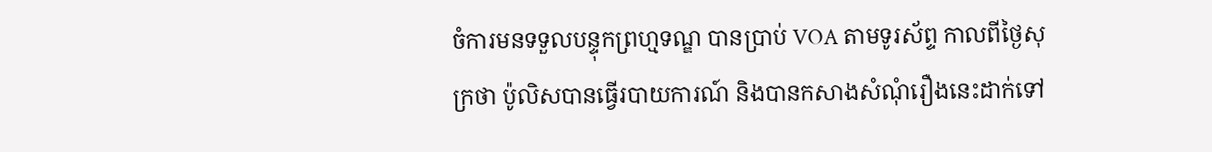ចំការមនទទួលបន្ទុកព្រហ្មទណ្ឌ បានប្រាប់ VOA តាមទូរស័ព្ទ កាលពីថ្ងៃសុក្រថា ប៉ូលិសបានធ្វើរបាយការណ៍ និងបានកសាងសំណុំរឿងនេះដាក់ទៅ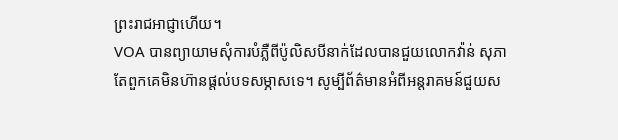ព្រះរាជអាជ្ញាហើយ។
VOA បានព្យាយាមសុំការបំភ្លឺពីប៉ូលិសបីនាក់ដែលបានជួយលោកវ៉ាន់ សុភា តែពួកគេមិនហ៊ានផ្តល់បទសម្ភាសទេ។ សូម្បីព័ត៌មានអំពីអន្តរាគមន៍ជួយស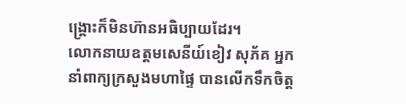ង្គ្រោះក៏មិនហ៊ានអធិប្បាយដែរ។
លោកនាយឧត្ដមសេនីយ៍ខៀវ សុភ័គ អ្នកនាំពាក្យក្រសួងមហាផ្ទៃ បានលើកទឹកចិត្ត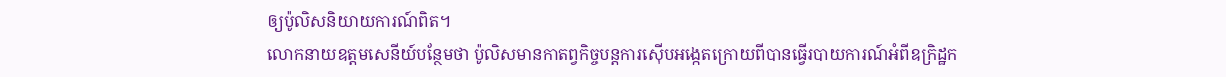ឲ្យប៉ូលិសនិយាយការណ៍ពិត។
លោកនាយឧត្តមសេនីយ៍បន្ថែមថា ប៉ូលិសមានកាតព្វកិច្ចបន្តការស៊ើបអង្កេតក្រោយពីបានធ្វើរបាយការណ៍អំពីឧក្រិដ្ឋក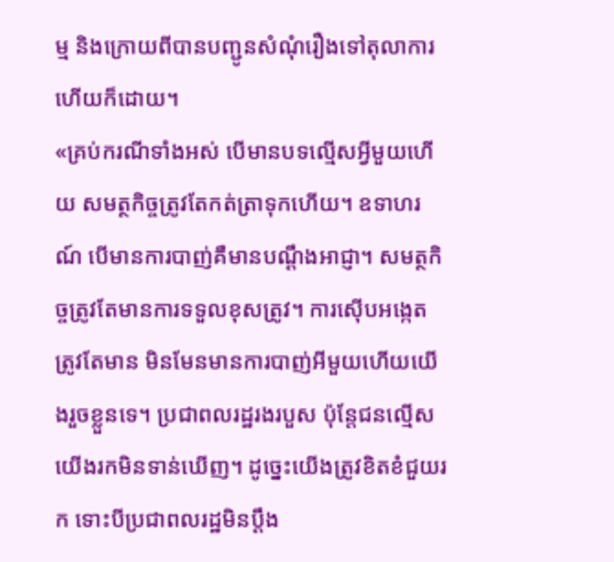ម្ម និងក្រោយពីបានបញ្ជូនសំណុំរឿងទៅតុលាការហើយក៏ដោយ។
«គ្រប់ករណីទាំងអស់ បើមានបទល្មើសអ្វីមួយហើយ សមត្ថកិច្ចត្រូវតែកត់ត្រាទុកហើយ។ ឧទាហរណ៍ បើមានការបាញ់គឺមានបណ្តឹងអាជ្ញា។ សមត្ថកិច្ចត្រូវតែមានការទទួលខុសត្រូវ។ ការស៊ើបអង្កេតត្រូវតែមាន មិនមែនមានការបាញ់អីមួយហើយយើងរួចខ្លួនទេ។ ប្រជាពលរដ្ឋរងរបួស ប៉ុន្តែជនល្មើសយើងរកមិនទាន់ឃើញ។ ដូច្នេះយើងត្រូវខិតខំជួយរក ទោះបីប្រជាពលរដ្ឋមិនប្តឹង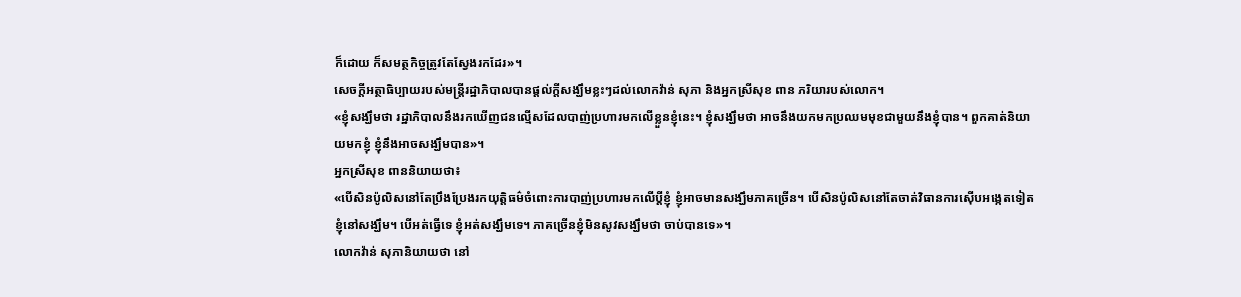ក៏ដោយ ក៏សមត្ថកិច្ចត្រូវតែស្វែងរកដែរ»។
សេចក្តីអត្ថាធិប្បាយរបស់មន្ត្រីរដ្ឋាភិបាលបានផ្តល់ក្តីសង្ឃឹមខ្លះៗដល់លោកវ៉ាន់ សុភា និងអ្នកស្រីសុខ ពាន ភរិយារបស់លោក។
«ខ្ញុំសង្ឃឹមថា រដ្ឋាភិបាលនឹងរកឃើញជនល្មើសដែលបាញ់ប្រហារមកលើខ្លួនខ្ញុំនេះ។ ខ្ញុំសង្ឃឹមថា អាចនឹងយកមកប្រឈមមុខជាមួយនឹងខ្ញុំបាន។ ពួកគាត់និយាយមកខ្ញុំ ខ្ញុំនឹងអាចសង្ឃឹមបាន»។
អ្នកស្រីសុខ ពាននិយាយថា៖
«បើសិនប៉ូលិសនៅតែប្រឹងប្រែងរកយុត្តិធម៌ចំពោះការបាញ់ប្រហារមកលើប្តីខ្ញុំ ខ្ញុំអាចមានសង្ឃឹមភាគច្រើន។ បើសិនប៉ូលិសនៅតែចាត់វិធានការស៊ើបអង្កេតទៀត ខ្ញុំនៅសង្ឃឹម។ បើអត់ធ្វើទេ ខ្ញុំអត់សង្ឃឹមទេ។ ភាគច្រើនខ្ញុំមិនសូវសង្ឃឹមថា ចាប់បានទេ»។
លោកវ៉ាន់ សុភានិយាយថា នៅ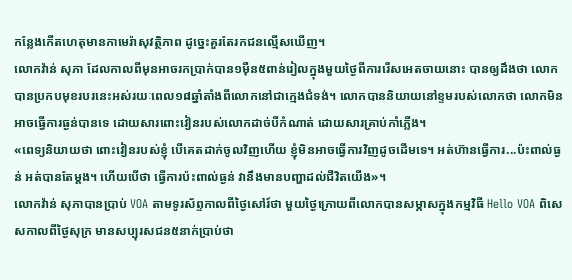កន្លែងកើតហេតុមានកាមេរ៉ាសុវត្ថិភាព ដូច្នេះគួរតែរកជនល្មើសឃើញ។
លោកវ៉ាន់ សុភា ដែលកាលពីមុនអាចរកប្រាក់បាន១ម៉ឺន៥ពាន់រៀលក្នុងមួយថ្ងៃពីការរើសអេតចាយនោះ បានឲ្យដឹងថា លោកបានប្រកបមុខរបរនេះអស់រយៈពេល១៨ឆ្នាំតាំងពីលោកនៅជាក្មេងជំទង់។ លោកបាននិយាយនៅខ្ទមរបស់លោកថា លោកមិនអាចធ្វើការធ្ងន់បានទេ ដោយសារពោះវៀនរបស់លោកដាច់បីកំណាត់ ដោយសារគ្រាប់កាំភ្លើង។
«ពេទ្យនិយាយថា ពោះវៀនរបស់ខ្ញុំ បើគេតដាក់ចូលវិញហើយ ខ្ញុំមិនអាចធ្វើការវិញដូចដើមទេ។ អត់ហ៊ានធ្វើការ...ប៉ះពាល់ធ្ងន់ អត់បានតែម្តង។ ហើយបើថា ធ្វើការប៉ះពាល់ធ្ងន់ វានឹងមានបញ្ហាដល់ជីវិតយើង»។
លោកវ៉ាន់ សុភាបានប្រាប់ VOA តាមទូរស័ព្ទកាលពីថ្ងៃសៅរ៍ថា មួយថ្ងៃក្រោយពីលោកបានសម្ភាសក្នុងកម្មវិធី Hello VOA ពិសេសកាលពីថ្ងៃសុក្រ មានសប្បុរសជន៥នាក់ប្រាប់ថា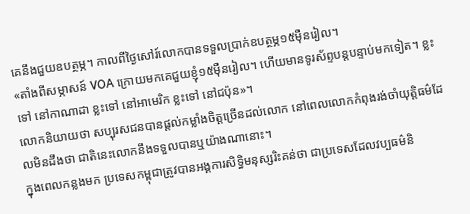គេនឹងជួយឧបត្ថម្ភ។ កាលពីថ្ងៃសៅរ៍លោកបានទទួលប្រាក់ឧបត្ថម្ភ១៥ម៉ឺនរៀល។
«តាំងពីសម្ភាសន៍ VOA ក្រោយមកគេជួយខ្ញុំ១៥ម៉ឺនរៀល។ ហើយមានទូរស័ព្ទបន្តបន្ទាប់មកទៀត។ ខ្លះទៅ នៅកាណាដា ខ្លះទៅ នៅអាមេរិក ខ្លះទៅ នៅជប៉ុន»។
លោកនិយាយថា សប្បុរសជនបានផ្តល់កម្លាំងចិត្តច្រើនដល់លោក នៅពេលលោកកំពុងរង់ចាំយុត្តិធម៌ដែលមិនដឹងថា ជាតិនេះលោកនឹងទទួលបានឬយ៉ាងណានោះ។
ក្នុងពេលកន្លងមក ប្រទេសកម្ពុជាត្រូវបានអង្គការសិទ្ធិមនុស្សរិះគន់ថា ជាប្រទេសដែលវប្បធម៌និ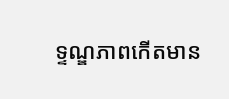ទ្ទណ្ឌភាពកើតមាន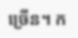ច្រើន។ ក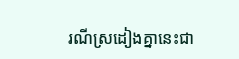រណីស្រដៀងគ្នានេះជា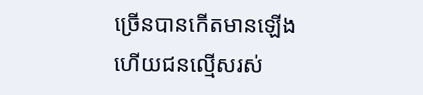ច្រើនបានកើតមានឡើង ហើយជនល្មើសរស់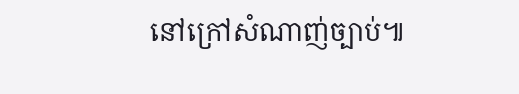នៅក្រៅសំណាញ់ច្បាប់៕